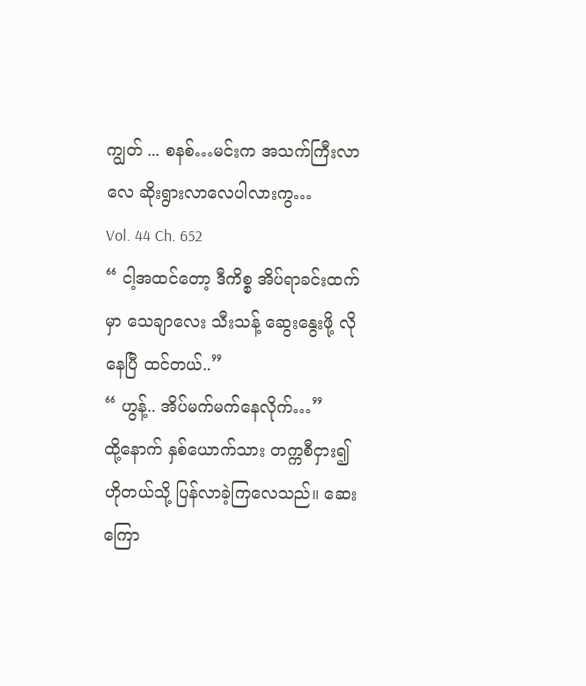ကျွတ် ... စနစ်…မင်းက အသက်ကြီးလာလေ ဆိုးရွားလာလေပါလားကွ…
Vol. 44 Ch. 652
“ ငါ့အထင်တော့ ဒီကိစ္စ အိပ်ရာခင်းထက်မှာ သေချာလေး သီးသန့် ဆွေးနွေးဖို့ လိုနေပြီ ထင်တယ်..”
“ ဟွန့်.. အိပ်မက်မက်နေလိုက်…”
ထို့နောက် နှစ်ယောက်သား တက္ကစီငှား၍ ဟိုတယ်သို့ ပြန်လာခဲ့ကြလေသည်။ ဆေးကြော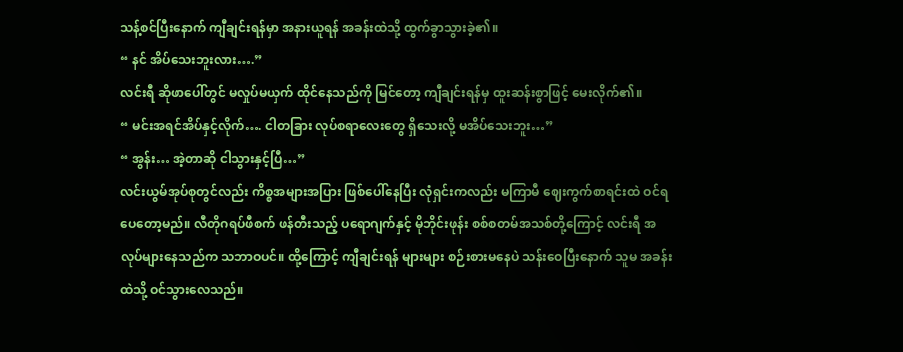သန့်စင်ပြီးနောက် ကျီချင်းရန်မှာ အနားယူရန် အခန်းထဲသို့ ထွက်ခွာသွားခဲ့၏။
“ နင် အိပ်သေးဘူးလား….”
လင်းရီ ဆိုဖာပေါ်တွင် မလှုပ်မယှက် ထိုင်နေသည်ကို မြင်တော့ ကျီချင်းရန်မှ ထူးဆန်းစွာဖြင့် မေးလိုက်၏။
“ မင်းအရင်အိပ်နှင့်လိုက်…. ငါတခြား လုပ်စရာလေးတွေ ရှိသေးလို့ မအိပ်သေးဘူး…”
“ အွန်း… အဲ့တာဆို ငါသွားနှင့်ပြီ…”
လင်းယွမ်အုပ်စုတွင်လည်း ကိစ္စအများအပြား ဖြစ်ပေါ်နေပြီး လုံရှင်းကလည်း မကြာမီ ဈေးကွက်စာရင်းထဲ ဝင်ရပေတော့မည်။ လီတိုဂရပ်ဖီစက် ဖန်တီးသည့် ပရောဂျက်နှင့် မိုဘိုင်းဖုန်း စစ်စတမ်အသစ်တို့ကြောင့် လင်းရီ အလုပ်များနေသည်က သဘာဝပင်။ ထို့ကြောင့် ကျီချင်းရန် များများ စဉ်းစားမနေပဲ သန်းဝေပြီးနောက် သူမ အခန်းထဲသို့ ဝင်သွားလေသည်။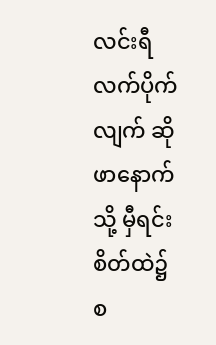လင်းရီ လက်ပိုက်လျက် ဆိုဖာနောက်သို့ မှီရင်း စိတ်ထဲ၌ စ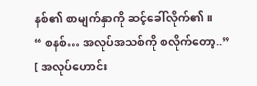နစ်၏ စာမျက်နှာကို ဆင့်ခေါ်လိုက်၏။
“ စနစ်… အလုပ်အသစ်ကို စလိုက်တော့..”
[ အလုပ်ဟောင်း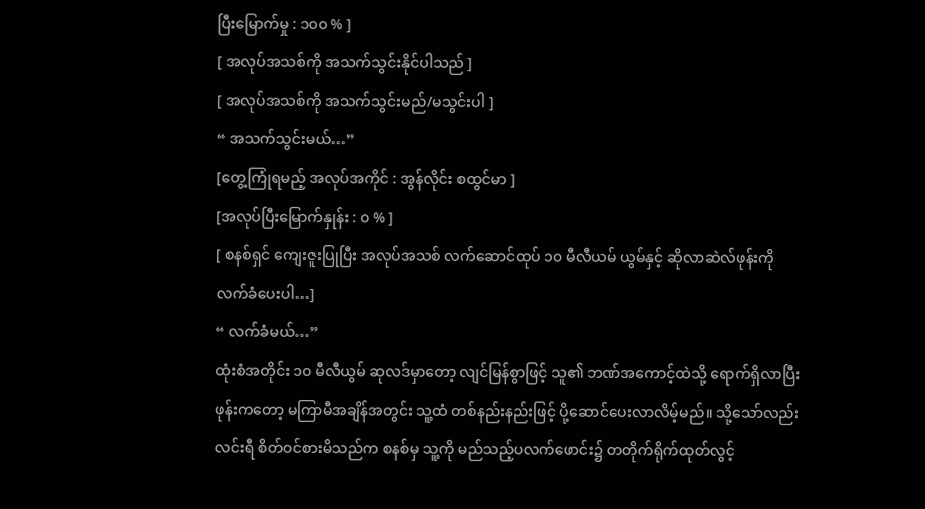ပြီးမြောက်မှု : ၁၀၀ % ]
[ အလုပ်အသစ်ကို အသက်သွင်းနိုင်ပါသည် ]
[ အလုပ်အသစ်ကို အသက်သွင်းမည်/မသွင်းပါ ]
“ အသက်သွင်းမယ်…”
[တွေ့ကြုံရမည့် အလုပ်အကိုင် : အွန်လိုင်း စထွင်မာ ]
[အလုပ်ပြီးမြောက်နှုန်း : ၀ % ]
[ စနစ်ရှင် ကျေးဇူးပြုပြီး အလုပ်အသစ် လက်ဆောင်ထုပ် ၁၀ မီလီယမ် ယွမ်နှင့် ဆိုလာဆဲလ်ဖုန်းကို လက်ခံပေးပါ…]
“ လက်ခံမယ်…”
ထုံးစံအတိုင်း ၁၀ မီလီယွမ် ဆုလဒ်မှာတော့ လျင်မြန်စွာဖြင့် သူ၏ ဘဏ်အကောင့်ထဲသို့ ရောက်ရှိလာပြီး ဖုန်းကတော့ မကြာမီအချိန်အတွင်း သူ့ထံ တစ်နည်းနည်းဖြင့် ပို့ဆောင်ပေးလာလိမ့်မည်။ သို့သော်လည်း လင်းရီ စိတ်ဝင်စားမိသည်က စနစ်မှ သူ့ကို မည်သည့်ပလက်ဖောင်း၌ တတိုက်ရိုက်ထုတ်လွင့်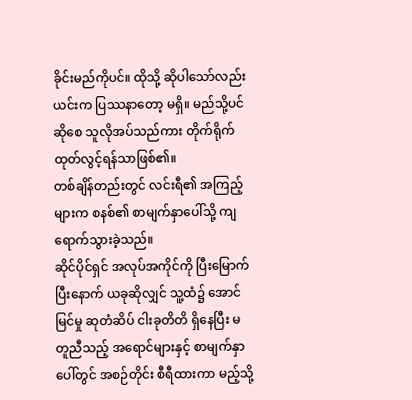ခိုင်းမည်ကိုပင်။ ထိုသို့ ဆိုပါသော်လည်း ယင်းက ပြဿနာတော့ မရှိ။ မည်သို့ပင်ဆိုစေ သူလိုအပ်သည်ကား တိုက်ရိုက်ထုတ်လွင့်ရန်သာဖြစ်၏။
တစ်ချိန်တည်းတွင် လင်းရီ၏ အကြည့်များက စနစ်၏ စာမျက်နှာပေါ်သို့ ကျရောက်သွားခဲ့သည်။
ဆိုင်ပိုင်ရှင် အလုပ်အကိုင်ကို ပြီးမြောက်ပြီးနောက် ယခုဆိုလျှင် သူ့ထံ၌ အောင်မြင်မှု ဆုတံဆိပ် ငါးခုတိတိ ရှိနေပြီး မတူညီသည့် အရောင်များနှင့် စာမျက်နှာပေါ်တွင် အစဉ်တိုင်း စီရီထားကာ မည့်သို့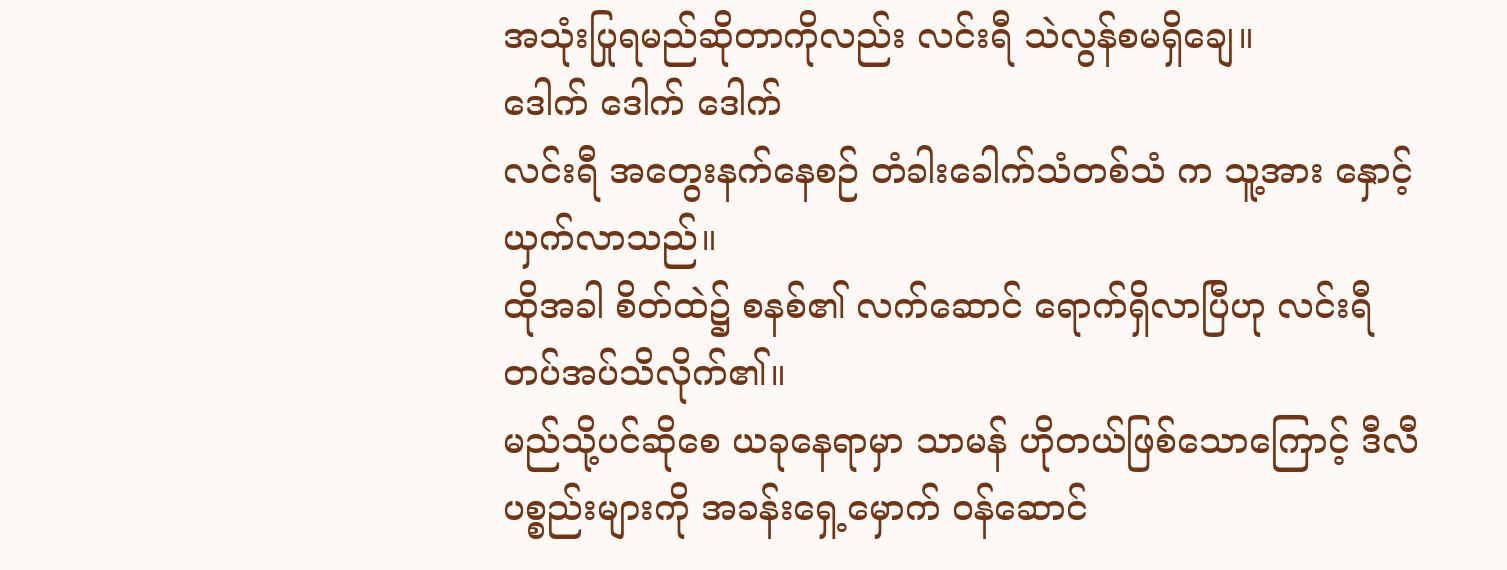အသုံးပြုရမည်ဆိုတာကိုလည်း လင်းရီ သဲလွန်စမရှိချေ။
ဒေါက် ဒေါက် ဒေါက်
လင်းရီ အတွေးနက်နေစဉ် တံခါးခေါက်သံတစ်သံ က သူ့အား နှောင့်ယှက်လာသည်။
ထိုအခါ စိတ်ထဲ၌ စနစ်၏ လက်ဆောင် ရောက်ရှိလာပြီဟု လင်းရီ တပ်အပ်သိလိုက်၏။
မည်သို့ပင်ဆိုစေ ယခုနေရာမှာ သာမန် ဟိုတယ်ဖြစ်သောကြောင့် ဒီလီပစ္စည်းများကို အခန်းရှေ့မှောက် ဝန်ဆောင်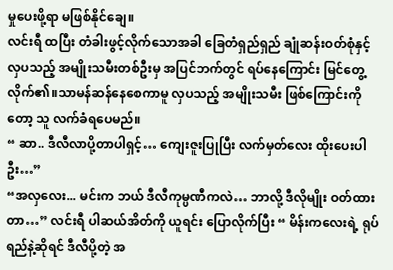မှုပေးဖို့ရာ မဖြစ်နိုင်ချေ။
လင်းရီ ထပြီး တံခါးဖွင့်လိုက်သောအခါ ခြေတံရှည်ရှည် ချုံဆန်းဝတ်စုံနှင့် လှပသည့် အမျိုးသမီးတစ်ဦးမှ အပြင်ဘက်တွင် ရပ်နေကြောင်း မြင်တွေ့လိုက်၏။သာမန်ဆန်နေစေကာမူ လှပသည့် အမျိုးသမီး ဖြစ်ကြောင်းကိုတော့ သူ လက်ခံရပေမည်။
“ ဆာ.. ဒီလီလာပို့တာပါရှင့်… ကျေးဇူးပြုပြီး လက်မှတ်လေး ထိုးပေးပါဦး…”
“အလှလေး... မင်းက ဘယ် ဒီလီကုမ္ပဏီကလဲ… ဘာလို့ ဒီလိုမျိုး ဝတ်ထားတာ…” လင်းရီ ပါဆယ်အိတ်ကို ယူရင်း ပြောလိုက်ပြီး “ မိန်းကလေးရဲ့ ရုပ်ရည်နဲ့ဆိုရင် ဒီလီပို့တဲ့ အ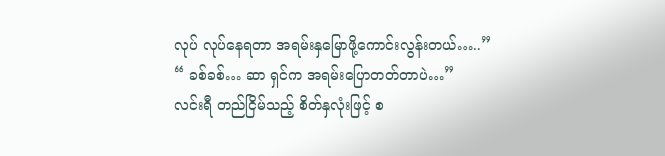လုပ် လုပ်နေရတာ အရမ်းနှမြောဖို့ကောင်းလွန်းတယ်…..”
“ ခစ်ခစ်… ဆာ ရှင်က အရမ်းပြောတတ်တာပဲ…”
လင်းရီ တည်ငြိမ်သည့် စိတ်နှလုံးဖြင့် စ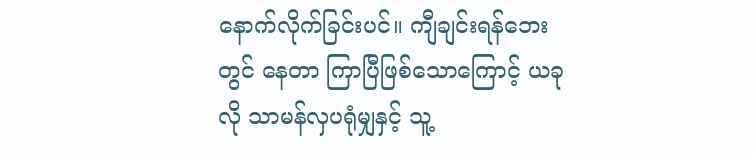နောက်လိုက်ခြင်းပင်။ ကျီချင်းရန်ဘေးတွင် နေတာ ကြာပြီဖြစ်သောကြောင့် ယခုလို သာမန်လှပရုံမျှနှင့် သူ့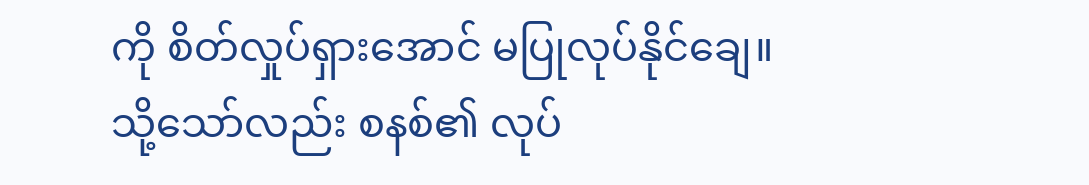ကို စိတ်လှုပ်ရှားအောင် မပြုလုပ်နိုင်ချေ။
သို့သော်လည်း စနစ်၏ လုပ်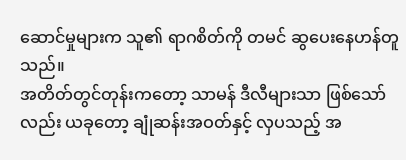ဆောင်မှုများက သူ၏ ရာဂစိတ်ကို တမင် ဆွပေးနေဟန်တူသည်။
အတိတ်တွင်တုန်းကတော့ သာမန် ဒီလီများသာ ဖြစ်သော်လည်း ယခုတော့ ချုံဆန်းအဝတ်နှင့် လှပသည့် အ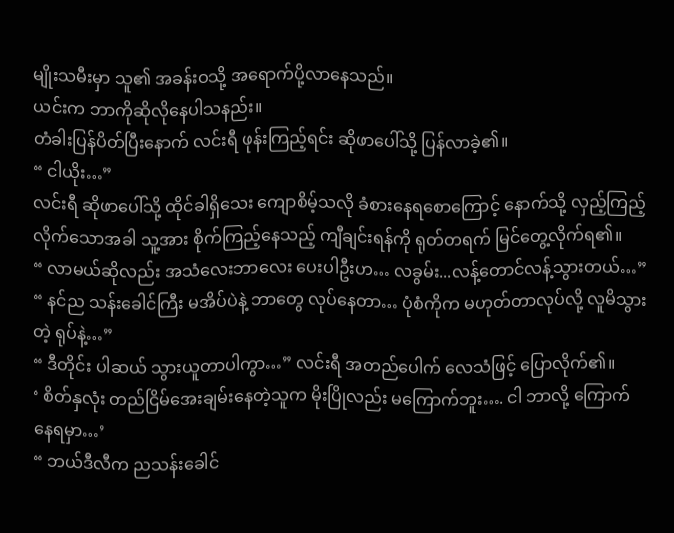မျိုးသမီးမှာ သူ၏ အခန်းဝသို့ အရောက်ပို့လာနေသည်။
ယင်းက ဘာကိုဆိုလိုနေပါသနည်း။
တံခါးပြန်ပိတ်ပြီးနောက် လင်းရီ ဖုန်းကြည့်ရင်း ဆိုဖာပေါ်သို့ ပြန်လာခဲ့၏။
“ ငါယိုး…”
လင်းရီ ဆိုဖာပေါ်သို့ ထိုင်ခါရှိသေး ကျောစိမ့်သလို ခံစားနေရစောကြောင့် နောက်သို့ လှည့်ကြည့်လိုက်သောအခါ သူ့အား စိုက်ကြည့်နေသည့် ကျီချင်းရန်ကို ရုတ်တရက် မြင်တွေ့လိုက်ရ၏။
“ လာမယ်ဆိုလည်း အသံလေးဘာလေး ပေးပါဦးဟ… လခွမ်း...လန့်တောင်လန့်သွားတယ်…”
“ နင်ည သန်းခေါင်ကြီး မအိပ်ပဲနဲ့ ဘာတွေ လုပ်နေတာ… ပုံစံကိုက မဟုတ်တာလုပ်လို့ လူမိသွားတဲ့ ရုပ်နဲ့…”
“ ဒီတိုင်း ပါဆယ် သွားယူတာပါကွာ…” လင်းရီ အတည်ပေါက် လေသံဖြင့် ပြောလိုက်၏။
‘ စိတ်နှလုံး တည်ငြိမ်အေးချမ်းနေတဲ့သူက မိုးပြိုလည်း မကြောက်ဘူး…. ငါ ဘာလို့ ကြောက်နေရမှာ…’
“ ဘယ်ဒီလီက ညသန်းခေါင်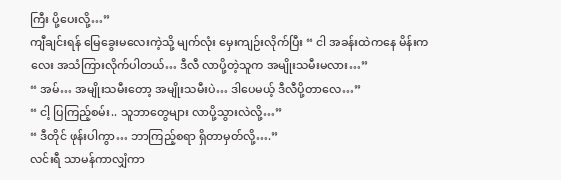ကြီး ပို့ပေးလို့…”
ကျီချင်းရန် မြေခွေးမလေးကဲ့သို့ မျက်လုံး မှေးကျဉ်းလိုက်ပြီး “ ငါ အခန်းထဲကနေ မိန်းကလေး အသံကြားလိုက်ပါတယ်… ဒီလီ လာပို့တဲ့သူက အမျိုးသမီးမလား…”
“ အမ်… အမျိုးသမီးတော့ အမျိုးသမီးပဲ… ဒါပေမယ့် ဒီလီပို့တာလေ…”
“ ငါ့ ပြကြည့်စမ်း.. သူဘာတွေများ လာပို့သွားလဲလို့…”
“ ဒီတိုင် ဖုန်းပါကွာ… ဘာကြည့်စရာ ရှိတာမှတ်လို့….”
လင်းရီ သာမန်ကာလျှံကာ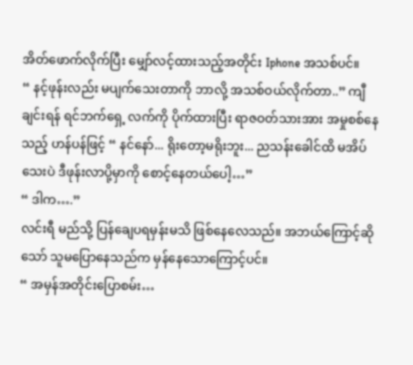အိတ်ဖောက်လိုက်ပြီး မျှော်လင့်ထားသည့်အတိုင်း Iphone အသစ်ပင်။
“ နင့်ဖုန်းလည်း မပျက်သေးတာကို ဘာလို့ အသစ်ဝယ်လိုက်တာ..” ကျီချင်းရန် ရင်ဘက်ရှေ့ လက်ကို ပိုက်ထားပြီး ရာဇဝတ်သားအား အမှုစစ်နေသည့် ဟန်ပန်ဖြင့် “ နင်နော်... ရိုးတော့မရိုးဘူး... ညသန်းခေါင်ထိ မအိပ်သေးပဲ ဒီဖုန်းလာပို့မှာကို စောင့်နေတယ်ပေါ့…”
“ ဒါက….”
လင်းရီ မည်သို့ ပြန်ချေပရမှန်းမသိ ဖြစ်နေလေသည်။ အဘယ်ကြောင့်ဆိုသော် သူမပြောနေသည်က မှန်နေသောကြောင့်ပင်။
“ အမှန်အတိုင်းပြောစမ်း…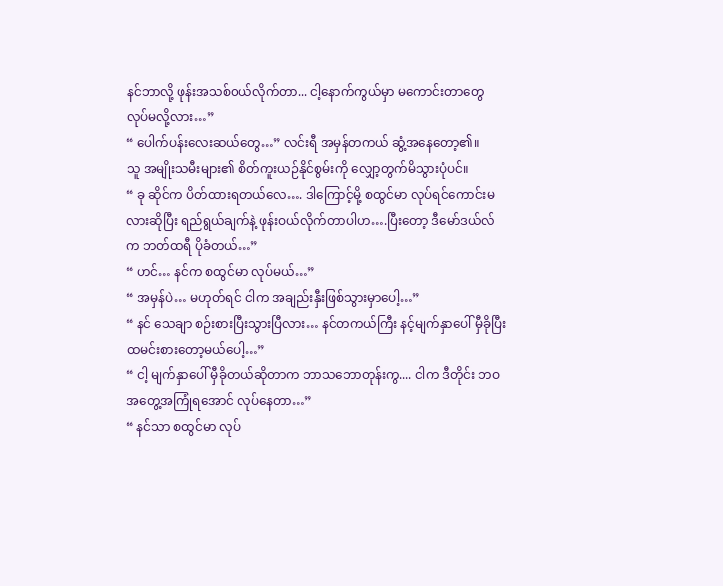နင်ဘာလို့ ဖုန်းအသစ်၀ယ်လိုက်တာ... ငါ့နောက်ကွယ်မှာ မကောင်းတာတွေ လုပ်မလို့လား…”
“ ပေါက်ပန်းလေးဆယ်တွေ…” လင်းရီ အမှန်တကယ် ဆွံ့အနေတော့၏။
သူ အမျိုးသမီးများ၏ စိတ်ကူးယဉ်နိုင်စွမ်းကို လျှော့တွက်မိသွားပုံပင်။
“ ခု ဆိုင်က ပိတ်ထားရတယ်လေ…. ဒါကြောင့်မို့ စထွင်မာ လုပ်ရင်ကောင်းမလားဆိုပြီး ရည်ရွယ်ချက်နဲ့ ဖုန်းဝယ်လိုက်တာပါဟ….ပြီးတော့ ဒီမော်ဒယ်လ်က ဘတ်ထရီ ပိုခံတယ်…”
“ ဟင်… နင်က စထွင်မာ လုပ်မယ်…”
“ အမှန်ပဲ… မဟုတ်ရင် ငါက အချည်းနှီးဖြစ်သွားမှာပေါ့…”
“ နင် သေချာ စဉ်းစားပြီးသွားပြီလား… နင်တကယ်ကြီး နင့်မျက်နှာပေါ် မှီခိုပြီး ထမင်းစားတော့မယ်ပေါ့…”
“ ငါ့ မျက်နှာပေါ် မှီခိုတယ်ဆိုတာက ဘာသဘောတုန်းကွ.... ငါက ဒီတိုင်း ဘဝ အတွေ့အကြုံရအောင် လုပ်နေတာ…”
“ နင်သာ စထွင်မာ လုပ်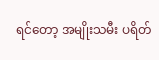ရင်တော့ အမျိုးသမီး ပရိတ်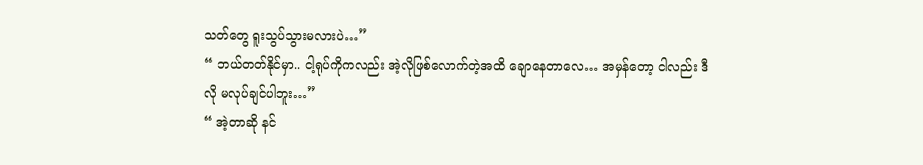သတ်တွေ ရူးသွပ်သွားမလားပဲ…”
“ ဘယ်တတ်နိုင်မှာ.. ငါ့ရုပ်ကိုကလည်း အဲ့လိုဖြစ်လောက်တဲ့အထိ ချောနေတာလေ… အမှန်တော့ ငါလည်း ဒီလို မလုပ်ချင်ပါဘူး…”
“ အဲ့တာဆို နင်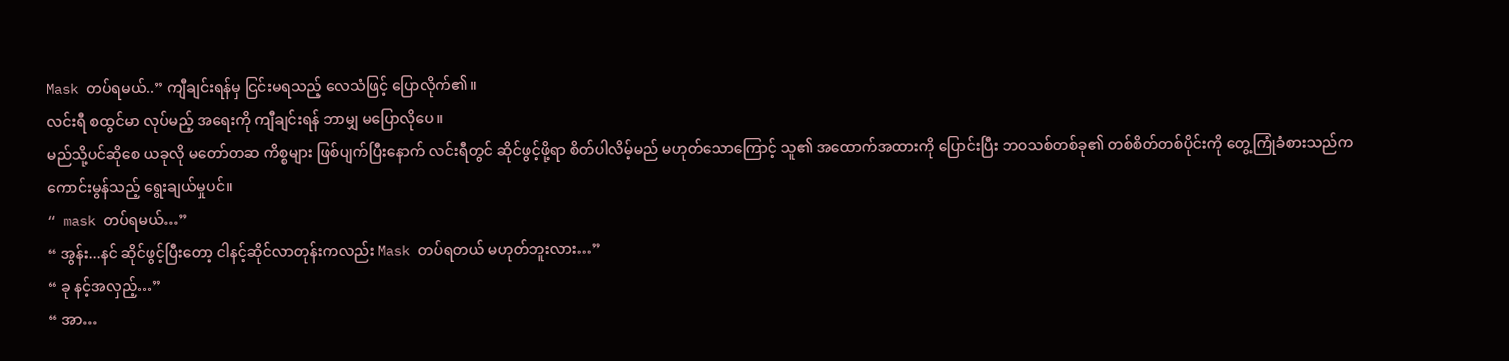Mask တပ်ရမယ်..” ကျီချင်းရန်မှ ငြင်းမရသည့် လေသံဖြင့် ပြောလိုက်၏။
လင်းရီ စထွင်မာ လုပ်မည့် အရေးကို ကျီချင်းရန် ဘာမျှ မပြောလိုပေ။
မည်သို့ပင်ဆိုစေ ယခုလို မတော်တဆ ကိစ္စများ ဖြစ်ပျက်ပြီးနောက် လင်းရီတွင် ဆိုင်ဖွင့်ဖို့ရာ စိတ်ပါလိမ့်မည် မဟုတ်သောကြောင့် သူ၏ အထောက်အထားကို ပြောင်းပြီး ဘဝသစ်တစ်ခု၏ တစ်စိတ်တစ်ပိုင်းကို တွေ့ကြုံခံစားသည်က ကောင်းမွန်သည့် ရွေးချယ်မှုပင်။
“ mask တပ်ရမယ်…”
“ အွန်း...နင် ဆိုင်ဖွင့်ပြီးတော့ ငါနင့်ဆိုင်လာတုန်းကလည်း Mask တပ်ရတယ် မဟုတ်ဘူးလား…”
“ ခု နင့်အလှည့်…”
“ အာ…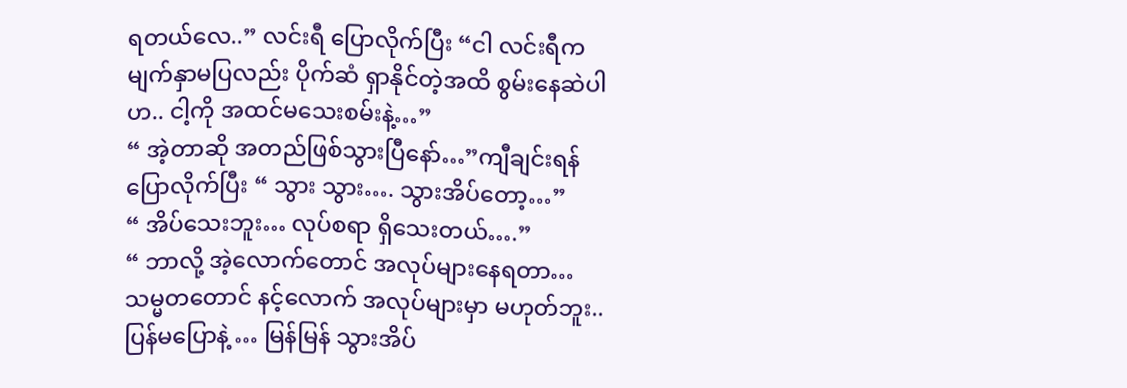ရတယ်လေ..” လင်းရီ ပြောလိုက်ပြီး “ငါ လင်းရီက မျက်နှာမပြလည်း ပိုက်ဆံ ရှာနိုင်တဲ့အထိ စွမ်းနေဆဲပါဟ.. ငါ့ကို အထင်မသေးစမ်းနဲ့…”
“ အဲ့တာဆို အတည်ဖြစ်သွားပြီနော်…”ကျီချင်းရန်ပြောလိုက်ပြီး “ သွား သွား…. သွားအိပ်တော့…”
“ အိပ်သေးဘူး… လုပ်စရာ ရှိသေးတယ်….”
“ ဘာလို့ အဲ့လောက်တောင် အလုပ်များနေရတာ… သမ္မတတောင် နင့်လောက် အလုပ်များမှာ မဟုတ်ဘူး.. ပြန်မပြောနဲ့ … မြန်မြန် သွားအိပ်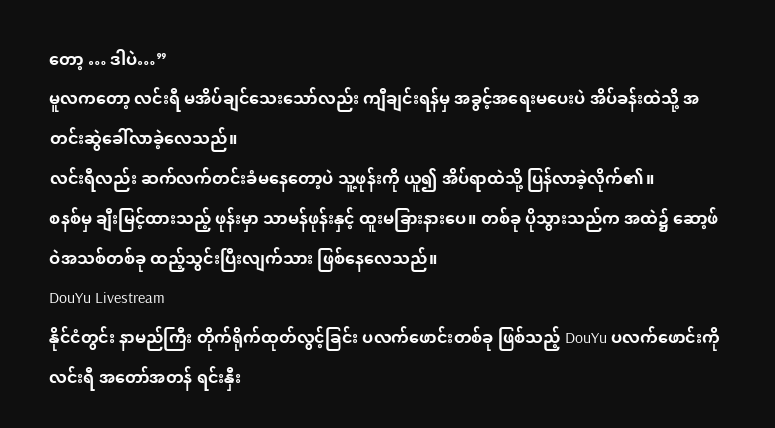တော့ … ဒါပဲ…”
မူလကတော့ လင်းရီ မအိပ်ချင်သေးသော်လည်း ကျီချင်းရန်မှ အခွင့်အရေးမပေးပဲ အိပ်ခန်းထဲသို့ အတင်းဆွဲခေါ်လာခဲ့လေသည်။
လင်းရီလည်း ဆက်လက်တင်းခံမနေတော့ပဲ သူ့ဖုန်းကို ယူ၍ အိပ်ရာထဲသို့ ပြန်လာခဲ့လိုက်၏။
စနစ်မှ ချီးမြင့်ထားသည့် ဖုန်းမှာ သာမန်ဖုန်းနှင့် ထူးမခြားနားပေ။ တစ်ခု ပိုသွားသည်က အထဲ၌ ဆော့ဖ်ဝဲအသစ်တစ်ခု ထည့်သွင်းပြီးလျက်သား ဖြစ်နေလေသည်။
DouYu Livestream
နိုင်ငံတွင်း နာမည်ကြီး တိုက်ရိုက်ထုတ်လွင့်ခြင်း ပလက်ဖောင်းတစ်ခု ဖြစ်သည့် DouYu ပလက်ဖောင်းကို လင်းရီ အတော်အတန် ရင်းနှီး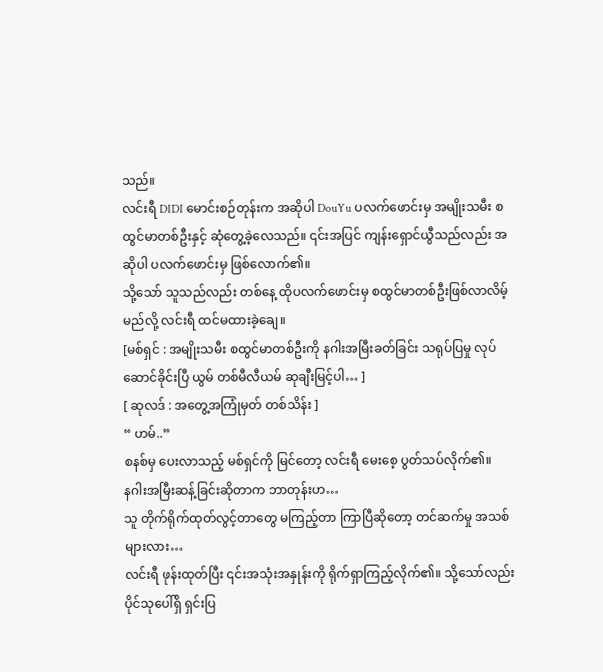သည်။
လင်းရီ DIDI မောင်းစဉ်တုန်းက အဆိုပါ DouYu ပလက်ဖောင်းမှ အမျိုးသမီး စထွင်မာတစ်ဦးနှင့် ဆုံတွေ့ခဲ့လေသည်။ ၎င်းအပြင် ကျန်းရှောင်ယွီသည်လည်း အဆိုပါ ပလက်ဖောင်းမှ ဖြစ်လောက်၏။
သို့သော် သူသည်လည်း တစ်နေ့ ထိုပလက်ဖောင်းမှ စထွင်မာတစ်ဦးဖြစ်လာလိမ့်မည်လို့ လင်းရီ ထင်မထားခဲ့ချေ။
[မစ်ရှင် : အမျိုးသမီး စထွင်မာတစ်ဦးကို နဂါးအမြီးခတ်ခြင်း သရုပ်ပြမှု လုပ်ဆောင်ခိုင်းပြီ ယွမ် တစ်မီလီယမ် ဆုချီးမြင့်ပါ… ]
[ ဆုလဒ် : အတွေ့အကြုံမှတ် တစ်သိန်း ]
“ ဟမ်..”
စနစ်မှ ပေးလာသည့် မစ်ရှင်ကို မြင်တော့ လင်းရီ မေးစေ့ ပွတ်သပ်လိုက်၏။
နဂါးအမြီးဆန့်ခြင်းဆိုတာက ဘာတုန်းဟ…
သူ တိုက်ရိုက်ထုတ်လွင့်တာတွေ မကြည့်တာ ကြာပြီဆိုတော့ တင်ဆက်မှု အသစ်များလား…
လင်းရီ ဖုန်းထုတ်ပြီး ၎င်းအသုံးအနှုန်းကို ရိုက်ရှာကြည့်လိုက်၏။ သို့သော်လည်း ပိုင်သုပေါ်ရှိ ရှင်းပြ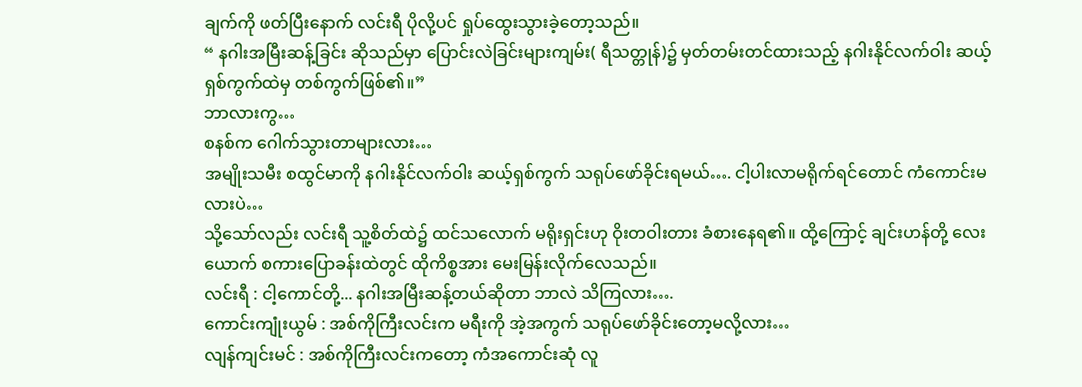ချက်ကို ဖတ်ပြီးနောက် လင်းရီ ပိုလို့ပင် ရှုပ်ထွေးသွားခဲ့တော့သည်။
“ နဂါးအမြီးဆန့်ခြင်း ဆိုသည်မှာ ပြောင်းလဲခြင်းများကျမ်း( ရီသတ္တုန်)၌ မှတ်တမ်းတင်ထားသည့် နဂါးနိုင်လက်ဝါး ဆယ့်ရှစ်ကွက်ထဲမှ တစ်ကွက်ဖြစ်၏။”
ဘာလားကွ…
စနစ်က ဂေါက်သွားတာများလား…
အမျိုးသမီး စထွင်မာကို နဂါးနိုင်လက်ဝါး ဆယ့်ရှစ်ကွက် သရုပ်ဖော်ခိုင်းရမယ်…. ငါ့ပါးလာမရိုက်ရင်တောင် ကံကောင်းမလားပဲ…
သို့သော်လည်း လင်းရီ သူ့စိတ်ထဲ၌ ထင်သလောက် မရိုးရှင်းဟု ဝိုးတဝါးတား ခံစားနေရ၏။ ထို့ကြောင့် ချင်းဟန်တို့ လေးယောက် စကားပြောခန်းထဲတွင် ထိုကိစ္စအား မေးမြန်းလိုက်လေသည်။
လင်းရီ : ငါ့ကောင်တို့... နဂါးအမြီးဆန့်တယ်ဆိုတာ ဘာလဲ သိကြလား….
ကောင်းကျုံးယွမ် : အစ်ကိုကြီးလင်းက မရီးကို အဲ့အကွက် သရုပ်ဖော်ခိုင်းတော့မလို့လား…
လျန်ကျင်းမင် : အစ်ကိုကြီးလင်းကတော့ ကံအကောင်းဆုံ လူ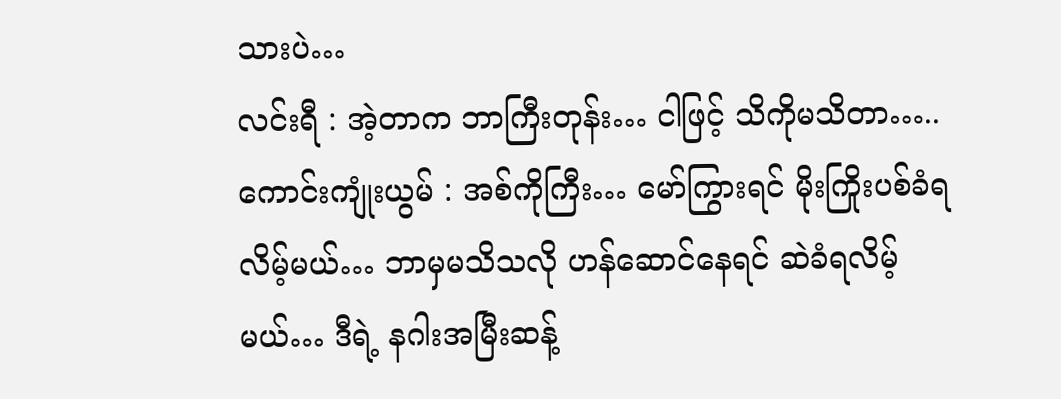သားပဲ…
လင်းရီ : အဲ့တာက ဘာကြီးတုန်း… ငါဖြင့် သိကိုမသိတာ…..
ကောင်းကျုံးယွမ် : အစ်ကိုကြီး… မော်ကြွားရင် မိုးကြိုးပစ်ခံရလိမ့်မယ်… ဘာမှမသိသလို ဟန်ဆောင်နေရင် ဆဲခံရလိမ့်မယ်… ဒီရဲ့ နဂါးအမြီးဆန့်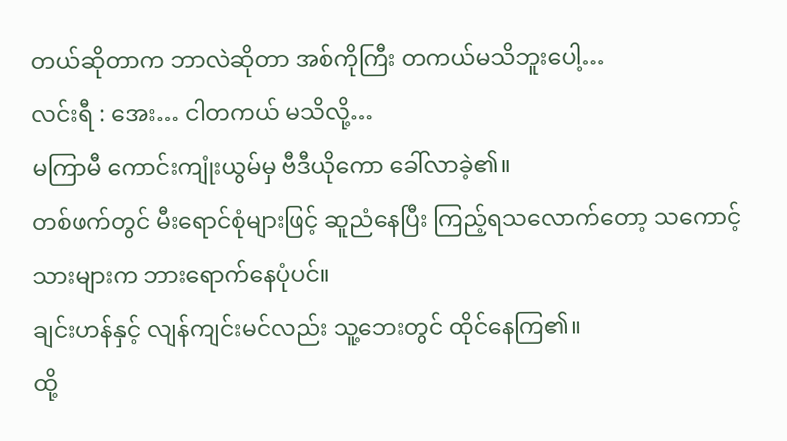တယ်ဆိုတာက ဘာလဲဆိုတာ အစ်ကိုကြီး တကယ်မသိဘူးပေါ့…
လင်းရီ : အေး… ငါတကယ် မသိလို့…
မကြာမီ ကောင်းကျုံးယွမ်မှ ဗီဒီယိုကော ခေါ်လာခဲ့၏။
တစ်ဖက်တွင် မီးရောင်စုံများဖြင့် ဆူညံနေပြီး ကြည့်ရသလောက်တော့ သကောင့်သားများက ဘားရောက်နေပုံပင်။
ချင်းဟန်နှင့် လျန်ကျင်းမင်လည်း သူ့ဘေးတွင် ထိုင်နေကြ၏။
ထို့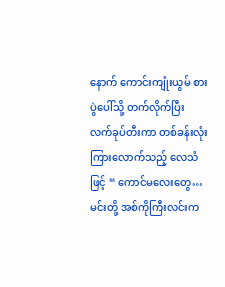နောက် ကောင်းကျုံးယွမ် စားပွဲပေါ်သို့ တက်လိုက်ပြီး လက်ခုပ်တီးကာ တစ်ခန်းလုံး ကြားလောက်သည့် လေသံဖြင့် “ ကောင်မလေးတွေ… မင်းတို့ အစ်ကိုကြီးလင်းက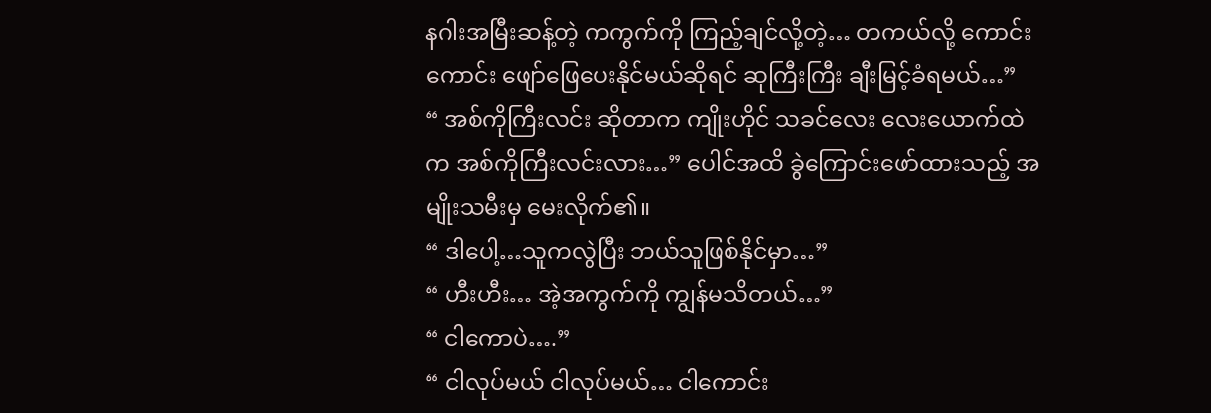နဂါးအမြီးဆန့်တဲ့ ကကွက်ကို ကြည့်ချင်လို့တဲ့… တကယ်လို့ ကောင်းကောင်း ဖျော်ဖြေပေးနိုင်မယ်ဆိုရင် ဆုကြီးကြီး ချီးမြင့်ခံရမယ်…”
“ အစ်ကိုကြီးလင်း ဆိုတာက ကျိုးဟိုင် သခင်လေး လေးယောက်ထဲက အစ်ကိုကြီးလင်းလား…” ပေါင်အထိ ခွဲကြောင်းဖော်ထားသည့် အမျိုးသမီးမှ မေးလိုက်၏။
“ ဒါပေါ့…သူကလွဲပြီး ဘယ်သူဖြစ်နိုင်မှာ…”
“ ဟီးဟီး… အဲ့အကွက်ကို ကျွန်မသိတယ်…”
“ ငါကောပဲ….”
“ ငါလုပ်မယ် ငါလုပ်မယ်… ငါကောင်း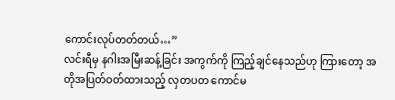ကောင်းလုပ်တတ်တယ်…”
လင်းရီမှ နဂါးအမြီးဆန့်ခြင်း အကွက်ကို ကြည့်ချင်နေသည်ဟု ကြားတော့ အတိုအပြတ်ဝတ်ထားသည့် လှတပတ ကောင်မ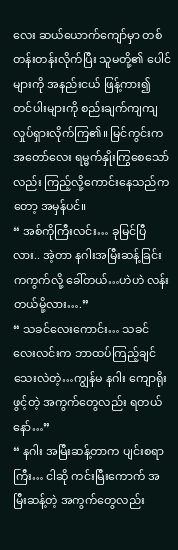လေး ဆယ်ယောက်ကျော်မှာ တစ်တန်းတန်းလိုက်ပြီး သူမတို့၏ ပေါင်များကို အနည်းငယ် ဖြန့်ကား၍ တင်ပါးများကို စည်းချက်ကျကျ လှုပ်ရှားလိုက်ကြ၏။ မြင်ကွင်းက အတော်လေး ရမ္မက်နှိုးကြွစေသော်လည်း ကြည့်လို့ကောင်းနေသည်ကတော့ အမှန်ပင်။
“ အစ်ကိုကြီးလင်း… ခုမြင်ပြီလား.. အဲ့တာ နဂါးအမြီးဆန့်ခြင်း ကကွက်လို့ ခေါ်တယ်…ဟဲဟဲ လန်းတယ်မို့လား….”
“ သခင်လေးကောင်း… သခင်လေးလင်းက ဘာထပ်ကြည့်ချင်သေးလဲတဲ့…ကျွန်မ နဂါး ကျောရိုးဖွင့်တဲ့ အကွက်တွေလည်း ရတယ်နော်…”
“ နဂါး အမြီးဆန့်တာက ပျင်းစရာကြီး… ငါဆို ကင်းမြီးကောက် အမြီးဆန့်တဲ့ အကွက်တွေလည်း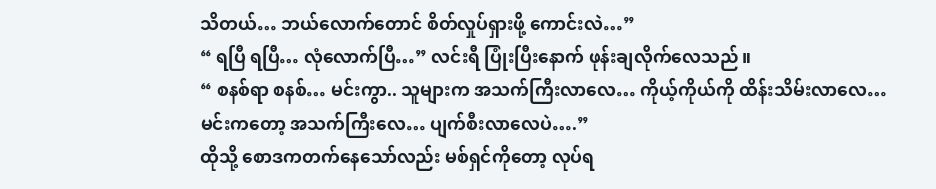သိတယ်… ဘယ်လောက်တောင် စိတ်လှုပ်ရှားဖို့ ကောင်းလဲ…”
“ ရပြီ ရပြီ… လုံလောက်ပြီ…” လင်းရီ ပြုံးပြီးနောက် ဖုန်းချလိုက်လေသည်။
“ စနစ်ရာ စနစ်… မင်းကွာ.. သူများက အသက်ကြီးလာလေ… ကိုယ့်ကိုယ်ကို ထိန်းသိမ်းလာလေ… မင်းကတော့ အသက်ကြီးလေ… ပျက်စီးလာလေပဲ….”
ထိုသို့ စောဒကတက်နေသော်လည်း မစ်ရှင်ကိုတော့ လုပ်ရ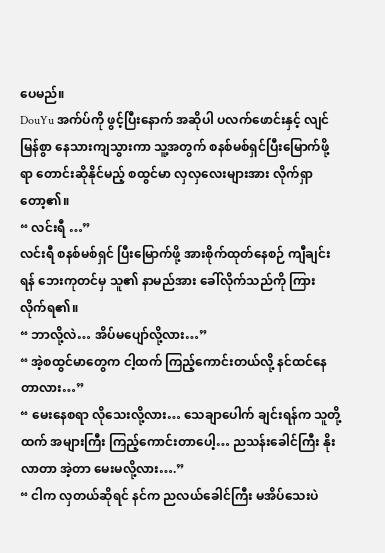ပေမည်။
DouYu အက်ပ်ကို ဖွင့်ပြီးနောက် အဆိုပါ ပလက်ဖောင်းနှင့် လျင်မြန်စွာ နေသားကျသွားကာ သူ့အတွက် စနစ်မစ်ရှင်ပြီးမြောက်ဖို့ရာ တောင်းဆိုနိုင်မည့် စထွင်မာ လှလှလေးများအား လိုက်ရှာတော့၏။
“ လင်းရီ …”
လင်းရီ စနစ်မစ်ရှင် ပြီးမြောက်ဖို့ အားစိုက်ထုတ်နေစဉ် ကျီချင်းရန် ဘေးကုတင်မှ သူ၏ နာမည်အား ခေါ်လိုက်သည်ကို ကြားလိုက်ရ၏။
“ ဘာလို့လဲ… အိပ်မပျော်လို့လား…”
“ အဲ့စထွင်မာတွေက ငါ့ထက် ကြည့်ကောင်းတယ်လို့ နင်ထင်နေတာလား…”
“ မေးနေစရာ လိုသေးလို့လား… သေချာပေါက် ချင်းရန်က သူတို့ထက် အများကြီး ကြည့်ကောင်းတာပေါ့… ညသန်းခေါင်ကြီး နိုးလာတာ အဲ့တာ မေးမလို့လား….”
“ ငါက လှတယ်ဆိုရင် နင်က ညလယ်ခေါင်ကြီး မအိပ်သေးပဲ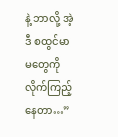နဲ့ ဘာလို့ အဲ့ဒီ စထွင်မာမတွေကို လိုက်ကြည့်နေတာ…”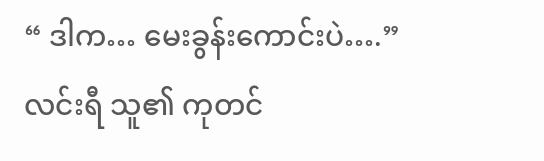“ ဒါက… မေးခွန်းကောင်းပဲ….” လင်းရီ သူ၏ ကုတင်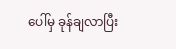ပေါ်မှ ခုန်ချလာပြီး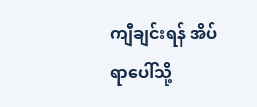ကျီချင်းရန် အိပ်ရာပေါ်သို့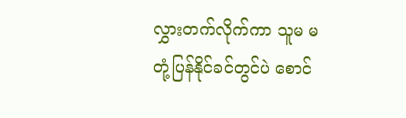လွှားတက်လိုက်ကာ သူမ မတုံ့ပြန်နိုင်ခင်တွင်ပဲ စောင်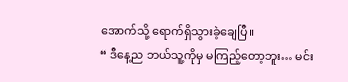အောက်သို့ ရောက်ရှိသွားခဲ့ချေပြီ။
“ ဒီနေ့ည ဘယ်သူ့ကိုမှ မကြည့်တော့ဘူး… မင်း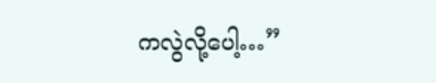ကလွဲလို့ပေါ့…”